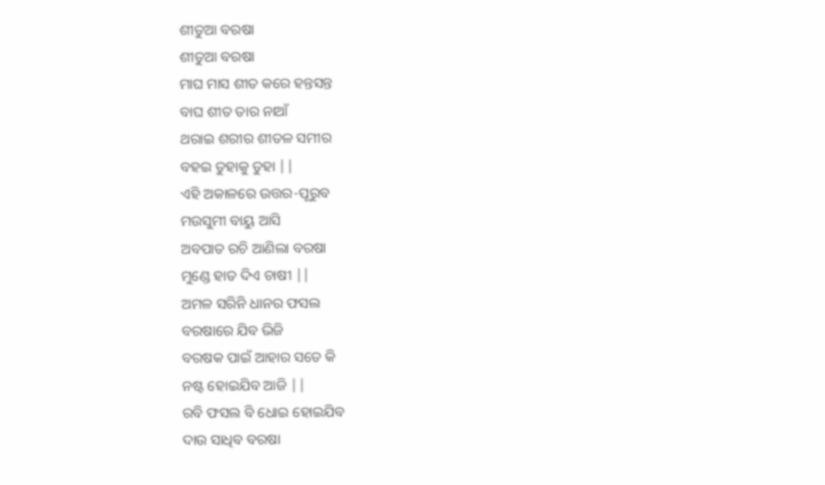ଶୀତୁଆ ବରଷା
ଶୀତୁଆ ବରଷା
ମାଘ ମାସ ଶୀତ କରେ ହନ୍ତସନ୍ତ
ବାଘ ଶୀତ ତାର ନାଆଁ
ଥରାଇ ଶରୀର ଶୀତଳ ସମୀର
ବହଇ ତୁହାକୁ ତୁହା ||
ଏହି ଅକାଳରେ ଉତ୍ତର-ପୂରୁବ
ମଉସୁମୀ ବାୟୁ ଆସି
ଅବପାତ ରଚି ଆଣିଲା ବରଷା
ମୁଣ୍ଡେ ହାତ ଦିଏ ଚାଷୀ ||
ଅମଳ ସରିନି ଧାନର ଫସଲ
ବରଷାରେ ଯିବ ଭିଜି
ବରଷକ ପାଇଁ ଆହାର ସତେ କି
ନଷ୍ଟ ହୋଇଯିବ ଆଜି ||
ରବି ଫସଲ ବି ଧୋଇ ହୋଇଯିବ
ଦାଉ ସାଧିବ ବରଷା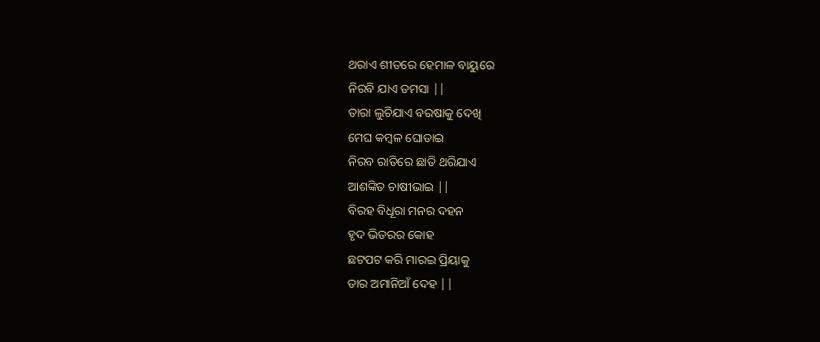ଥରାଏ ଶୀତରେ ହେମାଳ ବାୟୁରେ
ନିରବି ଯାଏ ତମସା ||
ତାରା ଲୁଚିଯାଏ ବରଷାକୁ ଦେଖି
ମେଘ କମ୍ବଳ ଘୋଡାଇ
ନିରବ ରାତିରେ ଛାତି ଥରିଯାଏ
ଆଶଙ୍କିତ ଚାଷୀଭାଇ ||
ବିରହ ବିଧୂରା ମନର ଦହନ
ହୃଦ ଭିତରର କୋହ
ଛଟପଟ କରି ମାରଇ ପ୍ରିୟାକୁ
ତାର ଅମାନିଆଁ ଦେହ ||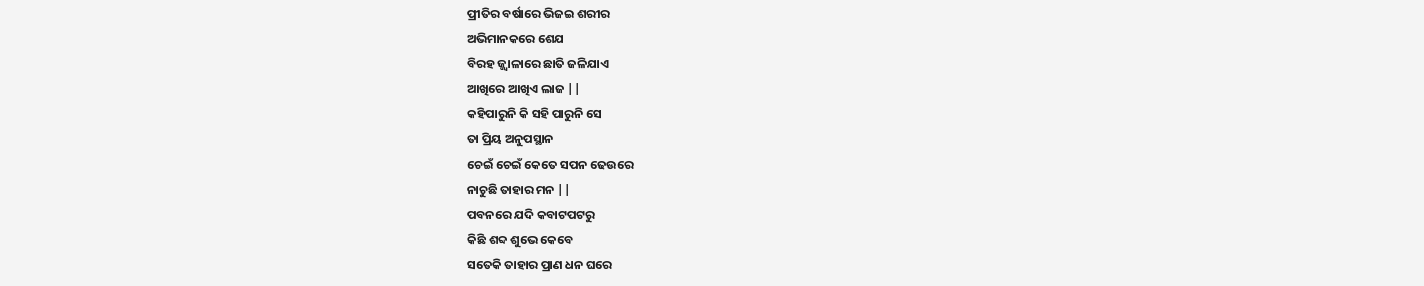ପ୍ରୀତିର ବର୍ଷାରେ ଭିଜଇ ଶରୀର
ଅଭିମାନକରେ ଶେଯ
ବିରହ ଜ୍ଜ୍ବାଳାରେ ଛାତି ଜଳିଯାଏ
ଆଖିରେ ଆଖିଏ ଲାଜ ||
କହିପାରୁନି କି ସହି ପାରୁନି ସେ
ତା ପ୍ରିୟ ଅନୁପସ୍ଥାନ
ଚେଇଁ ଚେଇଁ କେତେ ସପନ ଢେଉରେ
ନାଚୁଛି ତାହାର ମନ ||
ପବନରେ ଯଦି କବାଟପଟରୁ
କିଛି ଶବ୍ଦ ଶୁଭେ କେବେ
ସତେକି ତାହାର ପ୍ରାଣ ଧନ ଘରେ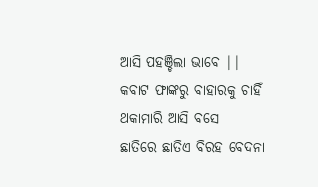ଆସି ପହଞ୍ଚିଲା ଭାବେ ||
କବାଟ ଫାଙ୍କରୁ ବାହାରକୁ ଚାହିଁ
ଥକାମାରି ଆସି ବସେ
ଛାତିରେ ଛାତିଏ ବିରହ ବେଦନା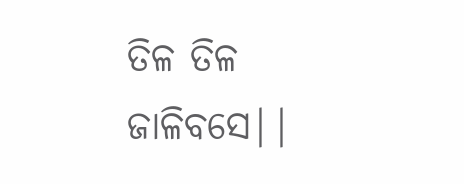ତିଳ ତିଳ ଜାଳିବସେ||